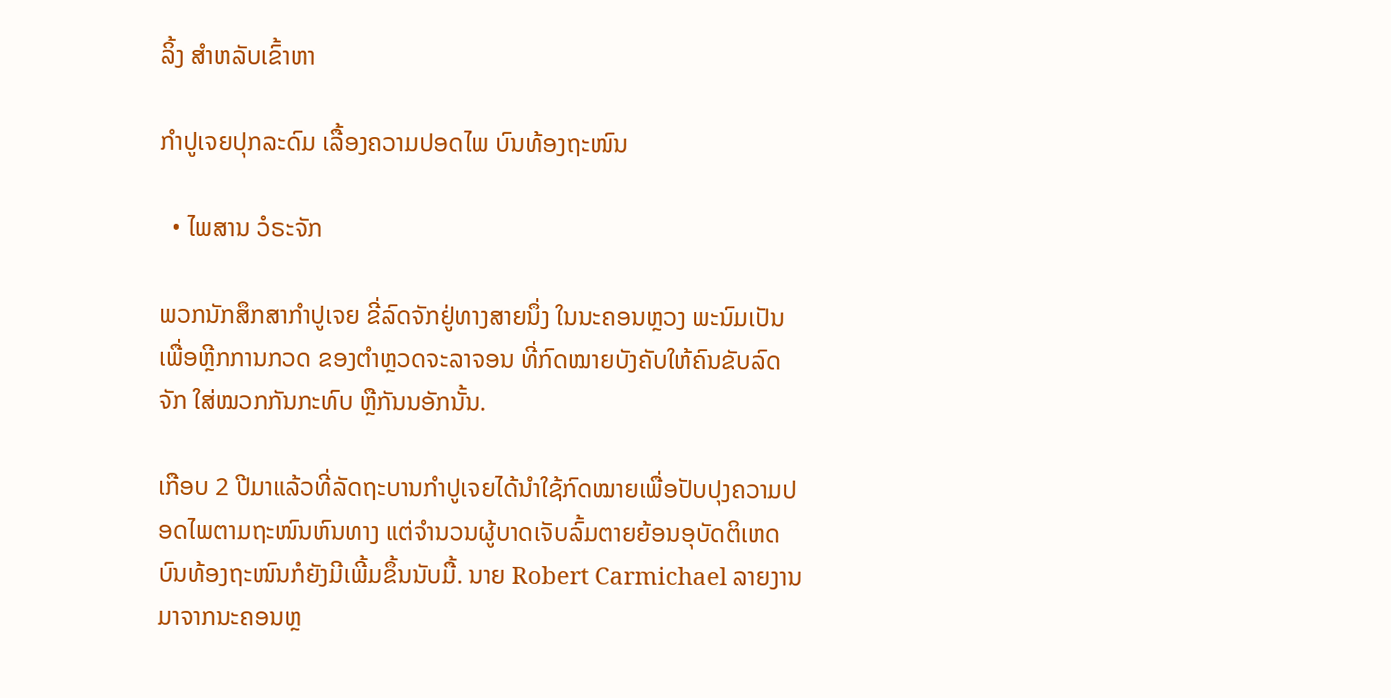ລິ້ງ ສຳຫລັບເຂົ້າຫາ

ກຳປູເຈຍປຸກລະດົມ ເລື້ອງຄວາມປອດໄພ ບົນທ້ອງຖະໜົນ

  • ໄພສານ ວໍຣະຈັກ

ພວກນັກສຶກສາກຳປູເຈຍ ຂີ່ລົດຈັກຢູ່ທາງສາຍນຶ່ງ ໃນນະຄອນຫຼວງ ພະນົມເປັນ ເພື່ອຫຼີກການກວດ ຂອງຕຳຫຼວດຈະລາຈອນ ທີ່ກົດໝາຍບັງຄັບໃຫ້ຄົນຂັບລົດຈັກ ໃສ່ໝວກກັນກະທົບ ຫຼືກັນນອັກນັ້ນ.

ເກືອບ 2 ປີມາແລ້ວທີ່ລັດຖະບານກຳປູເຈຍໄດ້ນຳໃຊ້ກົດໝາຍເພື່ອປັບປຸງຄວາມປອດໄພຕາມຖະໜົນຫົນທາງ ແຕ່ຈຳນວນຜູ້ບາດເຈັບລົ້ມຕາຍຍ້ອນອຸບັດຕິເຫດບົນທ້ອງຖະໜົນກໍຍັງມີເພີ້ມຂຶ້ນນັບມື້. ນາຍ Robert Carmichael ລາຍງານມາຈາກນະຄອນຫຼ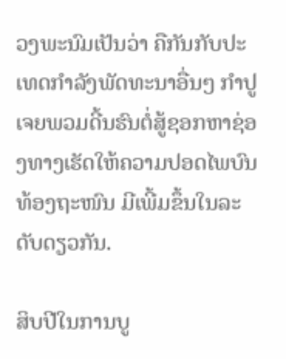ວງພະນົມເປັນວ່າ ຄືກັນກັບປະເທດກຳລັງພັດທະນາອື່ນໆ ກຳປູເຈຍພວມດີ້ນຮົນຕໍ່ສູ້ຊອກຫາຊ່ອງທາງເຮັດໃຫ້ຄວາມປອດໄພບົນທ້ອງຖະໜົນ ມີເພີ້ມຂຶ້ນໃນລະດັບດຽວກັນ.

ສິບປີໃນການບູ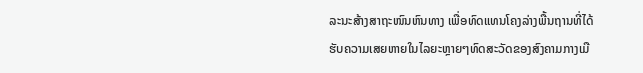ລະນະສ້າງສາຖະໜົນຫົນທາງ ເພື່ອທົດແທນໂຄງລ່າງພື້ນຖານທີ່ໄດ້ຮັບຄວາມເສຍຫາຍໃນໄລຍະຫຼາຍໆທົດສະວັດຂອງສົງຄາມກາງເມື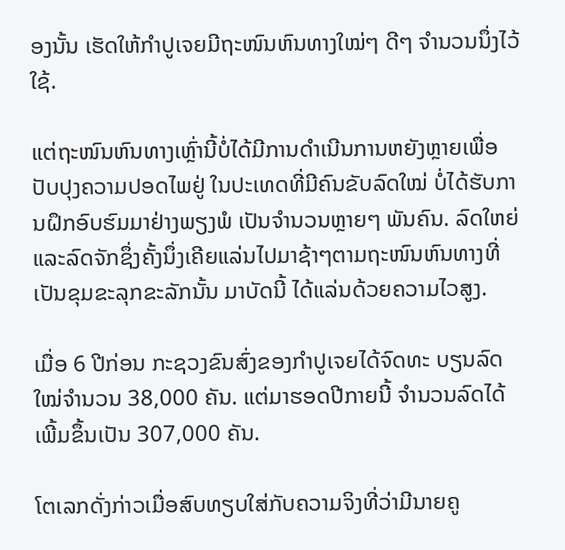ອງນັ້ນ ເຮັດໃຫ້ກຳປູເຈຍມີຖະໜົນຫົນທາງໃໝ່ໆ ດີໆ ຈຳນວນນຶ່ງໄວ້ໃຊ້.

ແຕ່ຖະໜົນຫົນທາງເຫຼົ່ານີ້ບໍ່ໄດ້ມີການດຳເນີນການຫຍັງຫຼາຍເພື່ອປັບປຸງຄວາມປອດໄພຢູ່ ໃນປະເທດທີ່ມີຄົນຂັບລົດໃໝ່ ບໍ່ໄດ້ຮັບການຝຶກອົບຮົມມາຢ່າງພຽງພໍ ເປັນຈຳນວນຫຼາຍໆ ພັນຄົນ. ລົດໃຫຍ່ແລະລົດຈັກຊຶ່ງຄັ້ງນຶ່ງເຄີຍແລ່ນໄປມາຊ້າໆຕາມຖະໜົນຫົນທາງທີ່ເປັນຂຸມຂະລຸກຂະລັກນັ້ນ ມາບັດນີ້ ໄດ້ແລ່ນດ້ວຍຄວາມໄວສູງ.

ເມື່ອ 6 ປີກ່ອນ ກະຊວງຂົນສົ່ງຂອງກຳປູເຈຍໄດ້ຈົດທະ ບຽນລົດໃໝ່ຈຳນວນ 38,000 ຄັນ. ແຕ່ມາຮອດປີກາຍນີ້ ຈຳນວນລົດໄດ້ເພີ້ມຂຶ້ນເປັນ 307,000 ຄັນ.

ໂຕເລກດັ່ງກ່າວເມື່ອສົບທຽບໃສ່ກັບຄວາມຈິງທີ່ວ່າມີນາຍຄູ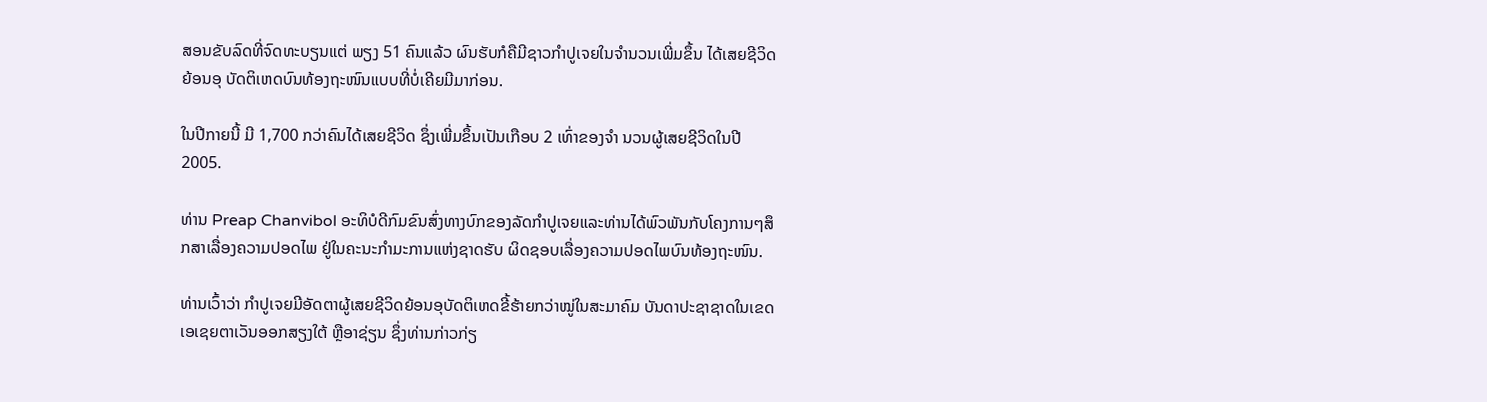ສອນຂັບລົດທີ່ຈົດທະບຽນແຕ່ ພຽງ 51 ຄົນແລ້ວ ຜົນຮັບກໍຄືມີຊາວກຳປູເຈຍໃນຈຳນວນເພີ່ມຂຶ້ນ ໄດ້ເສຍຊີວິດຍ້ອນອຸ ບັດຕິເຫດບົນທ້ອງຖະໜົນແບບທີ່ບໍ່ເຄີຍມີມາກ່ອນ.

ໃນປີກາຍນີ້ ມີ 1,700 ກວ່າຄົນໄດ້ເສຍຊີວິດ ຊຶ່ງເພີ່ມຂຶ້ນເປັນເກືອບ 2 ເທົ່າຂອງຈຳ ນວນຜູ້ເສຍຊີວິດໃນປີ 2005.

ທ່ານ Preap Chanvibol ອະທິບໍດີກົມຂົນສົ່ງທາງບົກຂອງລັດກຳປູເຈຍແລະທ່ານໄດ້ພົວພັນກັບໂຄງການໆສຶກສາເລື່ອງຄວາມປອດໄພ ຢູ່ໃນຄະນະກຳມະການແຫ່ງຊາດຮັບ ຜິດຊອບເລື່ອງຄວາມປອດໄພບົນທ້ອງຖະໜົນ.

ທ່ານເວົ້າວ່າ ກຳປູເຈຍມີອັດຕາຜູ້ເສຍຊີວິດຍ້ອນອຸບັດຕິເຫດຂີ້ຮ້າຍກວ່າໝູ່ໃນສະມາຄົມ ບັນດາປະຊາຊາດໃນເຂດເອເຊຍຕາເວັນອອກສຽງໃຕ້ ຫຼືອາຊ່ຽນ ຊຶ່ງທ່ານກ່າວກ່ຽ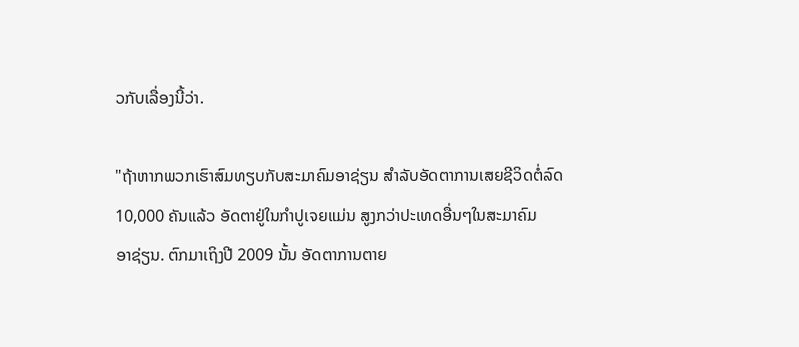ວກັບເລື່ອງນີ້ວ່າ.

"ຖ້າຫາກພວກເຮົາສົມທຽບກັບສະມາຄົມອາຊ່ຽນ ສໍາລັບອັດຕາການເສຍຊີວິດຕໍ່ລົດ
10,000 ຄັນແລ້ວ ອັດຕາຢູ່ໃນກໍາປູເຈຍແມ່ນ ສູງກວ່າປະເທດອື່ນໆໃນສະມາຄົມ
ອາຊ່ຽນ. ຕົກມາເຖິງປີ 2009 ນັ້ນ ອັດຕາການຕາຍ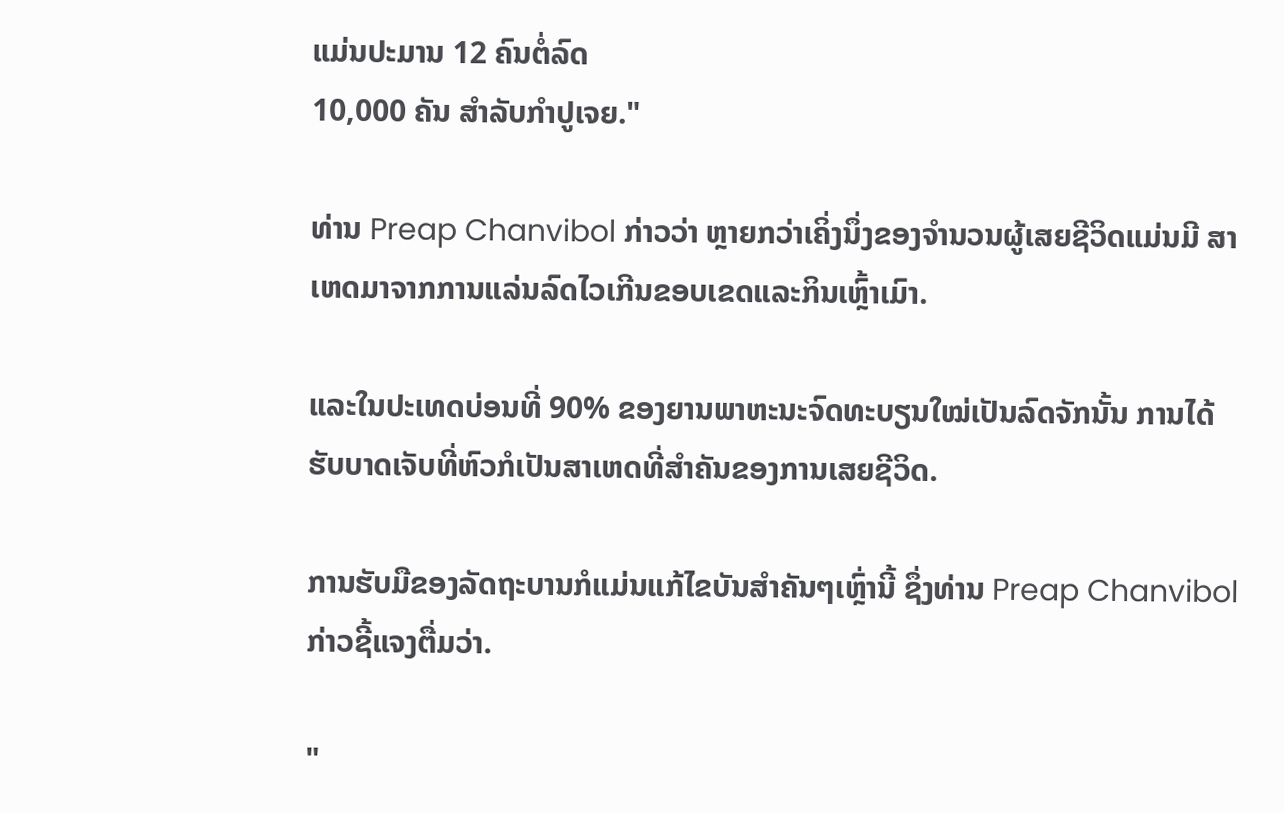ແມ່ນປະມານ 12 ຄົນຕໍ່ລົດ
10,000 ຄັນ ສໍາລັບກໍາປູເຈຍ."

ທ່ານ Preap Chanvibol ກ່າວວ່າ ຫຼາຍກວ່າເຄິ່ງນຶ່ງຂອງຈຳນວນຜູ້ເສຍຊີວິດແມ່ນມີ ສາເຫດມາຈາກການແລ່ນລົດໄວເກີນຂອບເຂດແລະກິນເຫຼົ້າເມົາ.

ແລະໃນປະເທດບ່ອນທີ່ 90% ຂອງຍານພາຫະນະຈົດທະບຽນໃໝ່ເປັນລົດຈັກນັ້ນ ການໄດ້ຮັບບາດເຈັບທີ່ຫົວກໍເປັນສາເຫດທີ່ສຳຄັນຂອງການເສຍຊີວິດ.

ການຮັບມືຂອງລັດຖະບານກໍແມ່ນແກ້ໄຂບັນສຳຄັນໆເຫຼົ່ານີ້ ຊຶ່ງທ່ານ Preap Chanvibol ກ່າວຊີ້ແຈງຕື່ມວ່າ.

"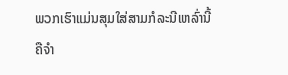ພວກເຮົາແມ່ນສຸມໃສ່ສາມກໍລະນີເຫລົ່ານີ້ ຄືຈໍາ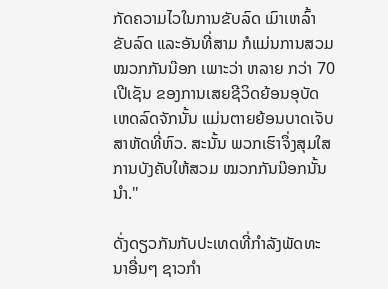ກັດຄວາມໄວໃນການຂັບລົດ ເມົາເຫລົ້າຂັບລົດ ແລະອັນທີ່ສາມ ກໍແມ່ນການສວມໝວກກັນນ໊ອກ ເພາະວ່າ ຫລາຍ ກວ່າ 70 ເປີເຊັນ ຂອງການເສຍຊີວິດຍ້ອນອຸບັດເຫດລົດຈັກນັ້ນ ແມ່ນຕາຍຍ້ອນບາດເຈັບສາຫັດທີ່ຫົວ. ສະນັ້ນ ພວກເຮົາຈຶ່ງສຸມໃສການບັງຄັບໃຫ້ສວມ ໝວກກັນນ໊ອກນັ້ນນໍາ."

ດັ່ງດຽວກັນກັບປະເທດທີ່ກຳລັງພັດທະນາອື່ນໆ ຊາວກຳ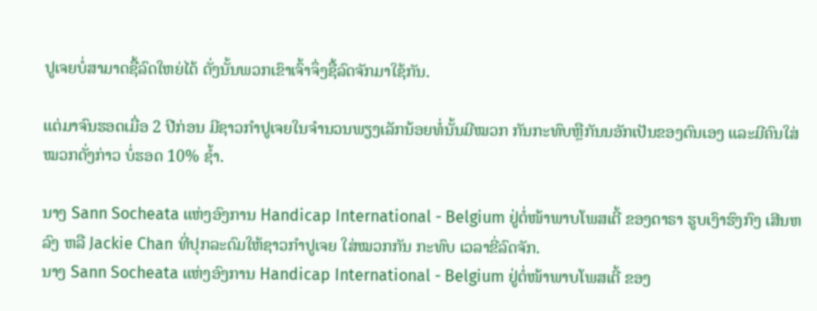ປູເຈຍບໍ່ສາມາດຊື້ລົດໃຫຍ່ໄດ້ ດັ່ງນັ້ນພວກເຂົາເຈົ້າຈຶ່ງຊື້ລົດຈັກມາໃຊ້ກັນ.

ແຕ່ມາຈົນຮອດເມື່ອ 2 ປີກ່ອນ ມີຊາວກຳປູເຈຍໃນຈຳນວນພຽງເລັກນ້ອຍທໍ່ນັ້ນມີໝວກ ກັນກະທົບຫຼືກັນນອັກເປັນຂອງຕົນເອງ ແລະມີຄົນໃສ່ໝວກດັ່ງກ່າວ ບໍ່ຮອດ 10% ຊໍ້າ.

ນາງ Sann Socheata ແຫ່ງອົງການ Handicap International - Belgium ຢູ່ຕໍ່ໜ້າພາບໂພສເຕີ້ ຂອງດາຣາ ຮູບເງົາຮົງກົງ ເສີນຫລົງ ຫລື Jackie Chan ທີ່ປຸກລະດົມໃຫ້ຊາວກໍາປູເຈຍ ໃສ່ໝວກກັນ ກະທົບ ເວລາຂີ່ລົດຈັກ.
ນາງ Sann Socheata ແຫ່ງອົງການ Handicap International - Belgium ຢູ່ຕໍ່ໜ້າພາບໂພສເຕີ້ ຂອງ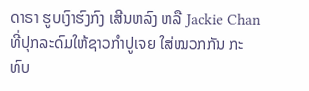ດາຣາ ຮູບເງົາຮົງກົງ ເສີນຫລົງ ຫລື Jackie Chan ທີ່ປຸກລະດົມໃຫ້ຊາວກໍາປູເຈຍ ໃສ່ໝວກກັນ ກະທົບ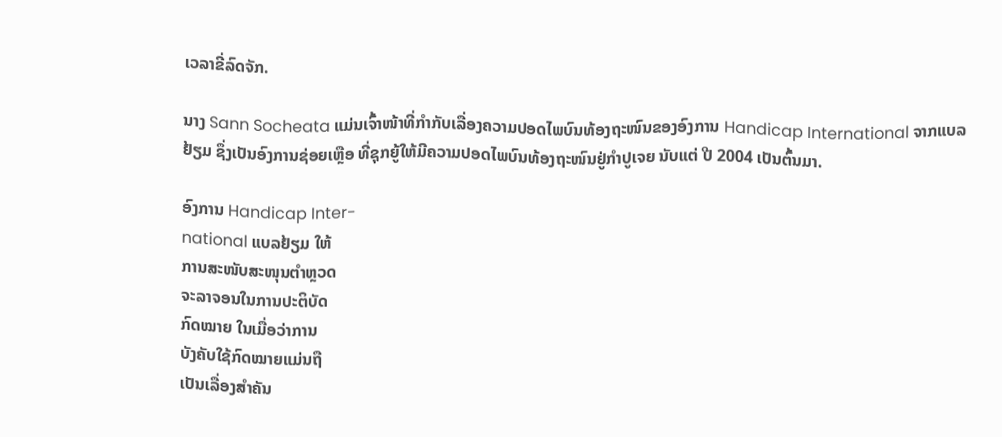ເວລາຂີ່ລົດຈັກ.

ນາງ Sann Socheata ແມ່ນເຈົ້າໜ້າທີ່ກຳກັບເລື່ອງຄວາມປອດໄພບົນທ້ອງຖະໜົນຂອງອົງການ Handicap International ຈາກແບລຢ້ຽມ ຊຶ່ງເປັນອົງການຊ່ອຍເຫຼືອ ທີ່ຊຸກຍູ້ໃຫ້ມີຄວາມປອດໄພບົນທ້ອງຖະໜົນຢູ່ກຳປູເຈຍ ນັບແຕ່ ປີ 2004 ເປັນຕົ້ນມາ.

ອົງການ Handicap Inter-
national ແບລຢ້ຽມ ໃຫ້
ການສະໜັບສະໜຸນຕຳຫຼວດ
ຈະລາຈອນໃນການປະຕິບັດ
ກົດໝາຍ ໃນເມື່ອວ່າການ
ບັງຄັບໃຊ້ກົດໝາຍແມ່ນຖື
ເປັນເລື່ອງສຳຄັນ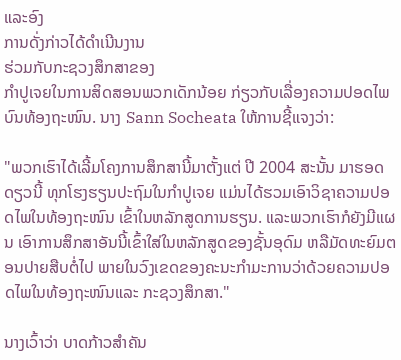ແລະອົງ
ການດັ່ງກ່າວໄດ້ດຳເນີນງານ
ຮ່ວມກັບກະຊວງສຶກສາຂອງ
ກຳປູເຈຍໃນການສິດສອນພວກເດັກນ້ອຍ ກ່ຽວກັບເລື່ອງຄວາມປອດໄພບົນທ້ອງຖະໜົນ. ນາງ Sann Socheata ໃຫ້ການຊີ້ແຈງວ່າ:

"ພວກເຮົາໄດ້ເລີ້ມໂຄງການສຶກສານີ້ມາຕັ້ງແຕ່ ປີ 2004 ສະນັ້ນ ມາຮອດດຽວນີ້ ທຸກໂຮງຮຽນປະຖົມໃນກຳປູເຈຍ ແມ່ນໄດ້ຮວມເອົາວິຊາຄວາມປອດໄພໃນທ້ອງຖະໜົນ ເຂົ້າໃນຫລັກສູດການຮຽນ. ແລະພວກເຮົາກໍຍັງມີແຜນ ເອົາການສຶກສາອັນນີ້ເຂົ້າໃສ່ໃນຫລັກສູດຂອງຊັ້ນອຸດົມ ຫລືມັດທະຍົມຕອນປາຍສືບຕໍ່ໄປ ພາຍໃນວົງເຂດຂອງຄະນະກຳມະການວ່າດ້ວຍຄວາມປອດໄພໃນທ້ອງຖະໜົນແລະ ກະຊວງສຶກສາ."

ນາງເວົ້າວ່າ ບາດກ້າວສຳຄັນ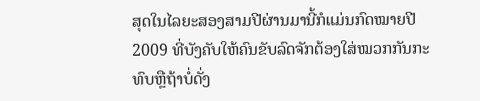ສຸດໃນໄລຍະສອງສາມປີຜ່ານມານີ້ກໍແມ່ນກົດໝາຍປີ 2009 ທີ່ບັງຄັບໃຫ້ຄົນຂັບລົດຈັກຕ້ອງໃສ່ໝວກກັນກະທົບຫຼືຖ້າບໍ່ດັ່ງ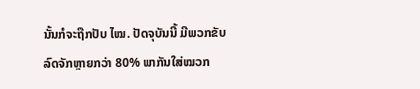ນັ້ນກໍຈະຖືກປັບ ໄໝ. ປັດຈຸບັນນີ້ ມີພວກຂັບລົດຈັກຫຼາຍກວ່າ 80% ພາກັນໃສ່ໝວກ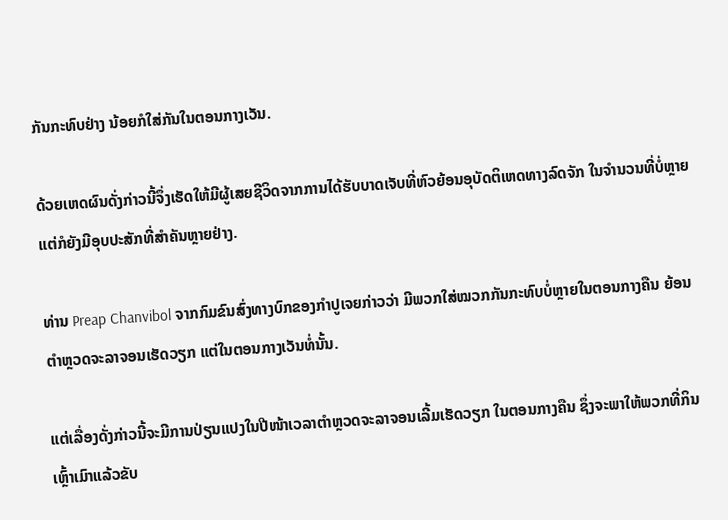ກັນກະທົບຢ່າງ ນ້ອຍກໍໃສ່ກັນໃນຕອນກາງເວັນ.

ດ້ວຍເຫດຜົນດັ່ງກ່າວນີ້ຈຶ່ງເຮັດໃຫ້ມີຜູ້ເສຍຊີວິດຈາກການໄດ້ຮັບບາດເຈັບທີ່ຫົວຍ້ອນອຸບັດຕິເຫດທາງລົດຈັກ ໃນຈຳນວນທີ່ບໍ່ຫຼາຍ ແຕ່ກໍຍັງມີອຸບປະສັກທີ່ສຳຄັນຫຼາຍຢ່າງ.

ທ່ານ Preap Chanvibol ຈາກກົມຂົນສົ່ງທາງບົກຂອງກຳປູເຈຍກ່າວວ່າ ມີພວກໃສ່ໝວກກັນກະທົບບໍ່ຫຼາຍໃນຕອນກາງຄືນ ຍ້ອນຕຳຫຼວດຈະລາຈອນເຮັດວຽກ ແຕ່ໃນຕອນກາງເວັນທໍ່ນັ້ນ.

ແຕ່ເລື່ອງດັ່ງກ່າວນີ້ຈະມີການປ່ຽນແປງໃນປີໜ້າເວລາຕຳຫຼວດຈະລາຈອນເລີ້ມເຮັດວຽກ ໃນຕອນກາງຄືນ ຊຶ່ງຈະພາໃຫ້ພວກທີ່ກິນເຫຼົ້າເມົາແລ້ວຂັບ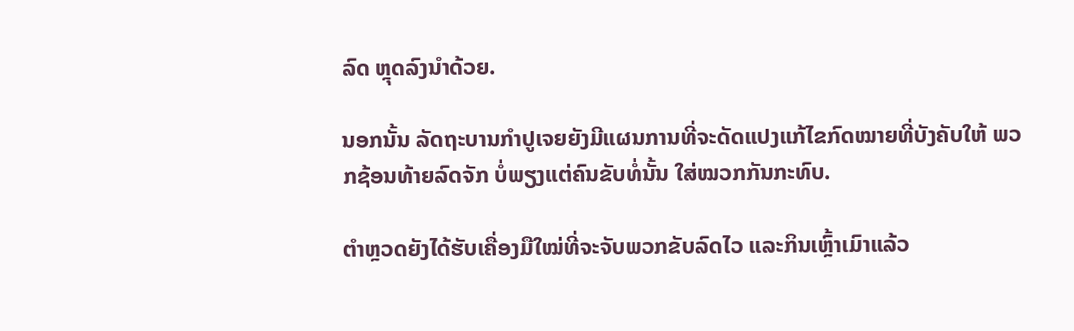ລົດ ຫຼຸດລົງນຳດ້ວຍ.

ນອກນັ້ນ ລັດຖະບານກຳປູເຈຍຍັງມີແຜນການທີ່ຈະດັດແປງແກ້ໄຂກົດໝາຍທີ່ບັງຄັບໃຫ້ ພວກຊ້ອນທ້າຍລົດຈັກ ບໍ່ພຽງແຕ່ຄົນຂັບທໍ່ນັ້ນ ໃສ່ໝວກກັນກະທົບ.

ຕຳຫຼວດຍັງໄດ້ຮັບເຄື່ອງມືໃໝ່ທີ່ຈະຈັບພວກຂັບລົດໄວ ແລະກິນເຫຼົ້າເມົາແລ້ວ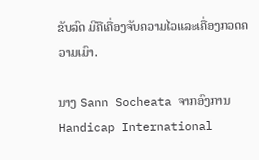ຂັບລົດ ມີຄືເຄື່ອງຈັບຄວາມໄວແລະເຄື່ອງກວດຄວາມເມົາ.

ນາງ Sann Socheata ຈາກອົງການ Handicap International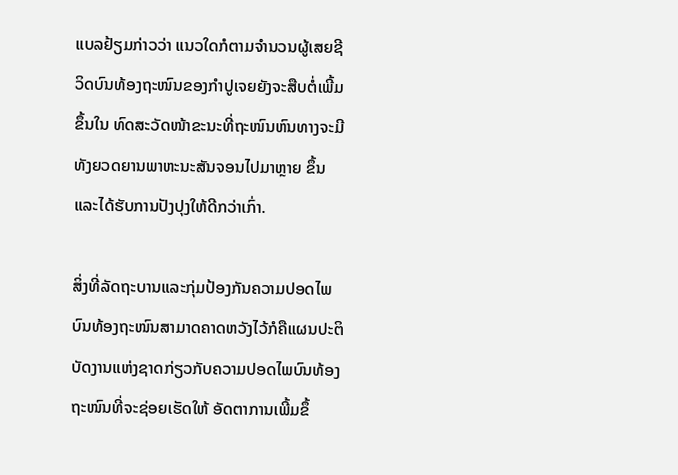ແບລຢ້ຽມກ່າວວ່າ ແນວໃດກໍຕາມຈຳນວນຜູ້ເສຍຊີວິດບົນທ້ອງຖະໜົນຂອງກຳປູເຈຍຍັງຈະສືບຕໍ່ເພີ້ມຂຶ້ນໃນ ທົດສະວັດໜ້າຂະນະທີ່ຖະໜົນຫົນທາງຈະມີທັງຍວດຍານພາຫະນະສັນຈອນໄປມາຫຼາຍ ຂຶ້ນແລະໄດ້ຮັບການປັງປຸງໃຫ້ດີກວ່າເກົ່າ.

ສິ່ງທີ່ລັດຖະບານແລະກຸ່ມປ້ອງກັນຄວາມປອດໄພບົນທ້ອງຖະໜົນສາມາດຄາດຫວັງໄວ້ກໍຄືແຜນປະຕິບັດງານແຫ່ງຊາດກ່ຽວກັບຄວາມປອດໄພບົນທ້ອງຖະໜົນທີ່ຈະຊ່ອຍເຮັດໃຫ້ ອັດຕາການເພີ້ມຂຶ້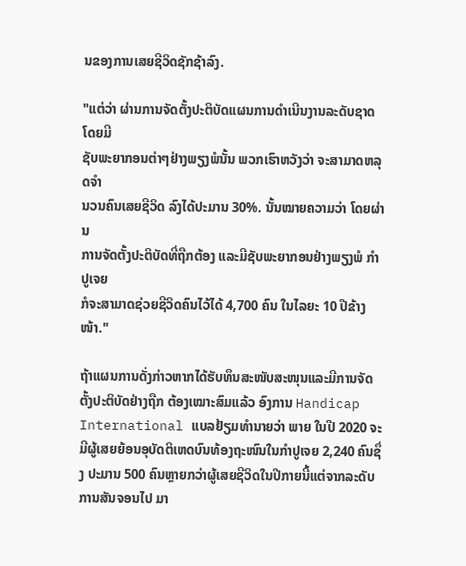ນຂອງການເສຍຊີວິດຊັກຊ້າລົງ.

"ແຕ່ວ່າ ຜ່ານການຈັດຕັ້ງປະຕິບັດແຜນການດຳເນີນງານລະດັບຊາດ ໂດຍມີ
ຊັບພະຍາກອນຕ່າໆຢ່າງພຽງພໍນັ້ນ ພວກເຮົາຫວັງວ່າ ຈະສາມາດຫລຸດຈຳ
ນວນຄົນເສຍຊີວິດ ລົງໄດ້ປະມານ 30%. ນັ້ນໝາຍຄວາມວ່າ ໂດຍຜ່ານ
ການຈັດຕັ້ງປະຕິບັດທີ່ຖືກຕ້ອງ ແລະມີຊັບພະຍາກອນຢ່າງພຽງພໍ ກຳປູເຈຍ
ກໍຈະສາມາດຊ່ວຍຊີວິດຄົນໄວ້ໄດ້ 4,700 ຄົນ ໃນໄລຍະ 10 ປີຂ້າງໜ້າ."

ຖ້າແຜນການດັ່ງກ່າວຫາກໄດ້ຮັບທຶນສະໜັບສະໜຸນແລະມີການຈັດຕັ້ງປະຕິບັດຢ່າງຖືກ ຕ້ອງເໝາະສົມແລ້ວ ອົງການ Handicap International ແບລຢ້ຽມທຳນາຍວ່າ ພາຍ ໃນປີ 2020 ຈະມີຜູ້ເສຍຍ້ອນອຸບັດຕິເຫດບົນທ້ອງຖະໜົນໃນກຳປູເຈຍ 2,240 ຄົນຊຶ່ງ ປະມານ 500 ຄົນຫຼາຍກວ່າຜູ້ເສຍຊີວິດໃນປີກາຍນີ້ແຕ່ຈາກລະດັບການສັນຈອນໄປ ມາ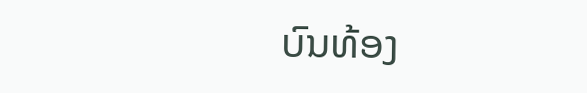ບົນທ້ອງ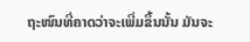ຖະໜົນທີ່ຄາດວ່າຈະເພີ່ມຂຶ້ນນັ້ນ ມັນຈະ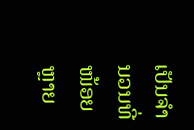ເປັນຈຳນວນທີ່ໜ້ອຍຫຼາຍ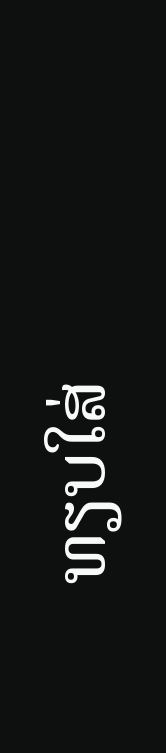ທຽບໃສ່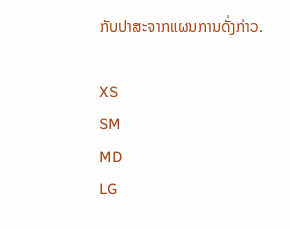ກັບປາສະຈາກແຜນການດັ່ງກ່າວ.

XS
SM
MD
LG